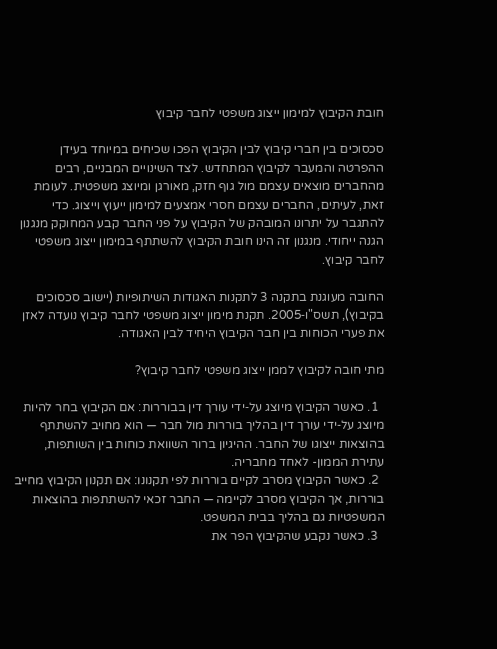חובת הקיבוץ למימון ייצוג משפטי לחבר קיבוץ

סכסוכים בין חברי קיבוץ לבין הקיבוץ הפכו שכיחים במיוחד בעידן ההפרטה והמעבר לקיבוץ המתחדש. לצד השינויים המבניים, רבים מהחברים מוצאים עצמם מול גוף חזק, מאורגן ומיוצג משפטית. לעומת זאת, לעיתים, החברים עצמם חסרי אמצעים למימון ייעוץ וייצוג. כדי להתגבר על יתרונו המובהק של הקיבוץ על פני החבר קבע המחוקק מנגנון הגנה ייחודי. מנגנון זה הינו חובת הקיבוץ להשתתף במימון ייצוג משפטי לחבר קיבוץ.

החובה מעוגנת בתקנה 3 לתקנות האגודות השיתופיות (יישוב סכסוכים בקיבוץ), תשס"ו‑2005. תקנת מימון ייצוג משפטי לחבר קיבוץ נועדה לאזן את פערי הכוחות בין חבר הקיבוץ היחיד לבין האגודה.

מתי חובה לקיבוץ לממן ייצוג משפטי לחבר קיבוץ?

  1. כאשר הקיבוץ מיוצג על‑ידי עורך דין בבוררות: אם הקיבוץ בחר להיות מיוצג על‑ידי עורך דין בהליך בוררות מול חבר — הוא מחויב להשתתף בהוצאות ייצוגו של החבר. ההיגיון ברור השוואת כוחות בין השותפות, עתירת הממון- לאחד מחבריה.
  2. כאשר הקיבוץ מסרב לקיים בוררות לפי תקנונו: אם תקנון הקיבוץ מחייב בוררות, אך הקיבוץ מסרב לקיימה — החבר זכאי להשתתפות בהוצאות המשפטיות גם בהליך בבית המשפט.
  3. כאשר נקבע שהקיבוץ הפר את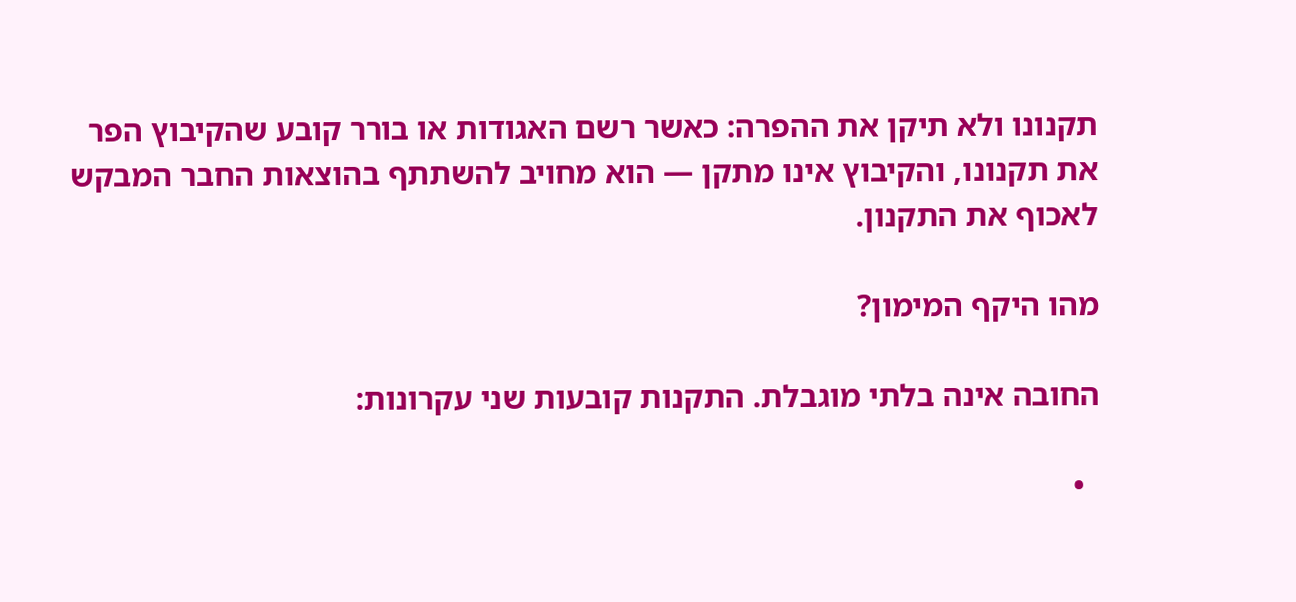תקנונו ולא תיקן את ההפרה: כאשר רשם האגודות או בורר קובע שהקיבוץ הפר את תקנונו, והקיבוץ אינו מתקן — הוא מחויב להשתתף בהוצאות החבר המבקש לאכוף את התקנון.

מהו היקף המימון?

החובה אינה בלתי מוגבלת. התקנות קובעות שני עקרונות:

  •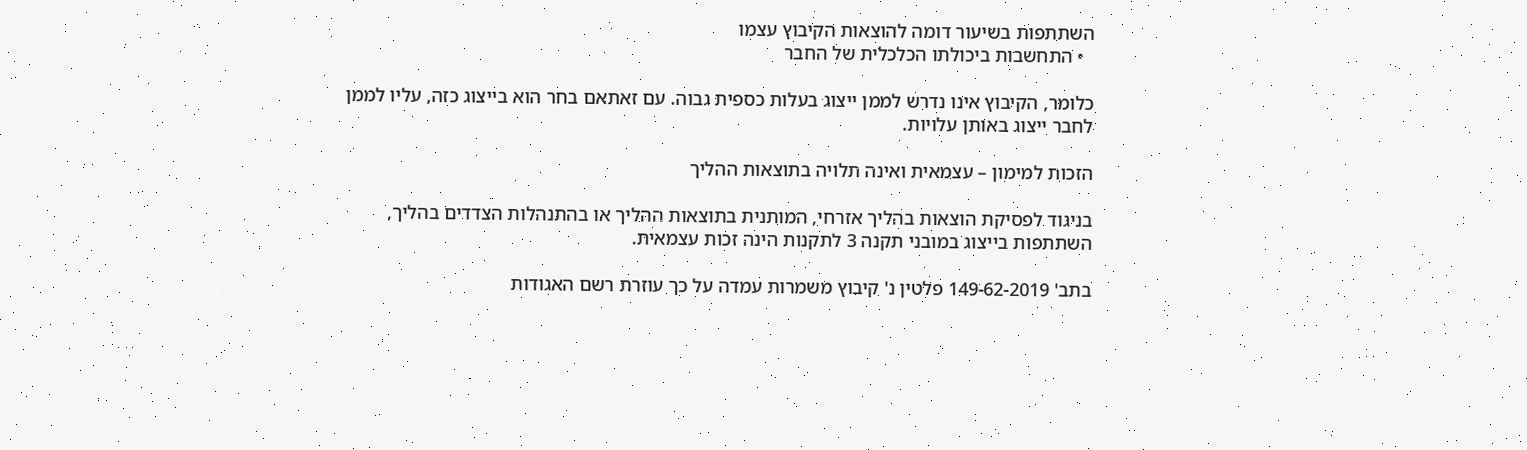השתתפות בשיעור דומה להוצאות הקיבוץ עצמו
  • התחשבות ביכולתו הכלכלית של החבר

כלומר, הקיבוץ אינו נדרש לממן ייצוג בעלות כספית גבוה. עם זאתאם בחר הוא בייצוג כזה, עליו לממן לחבר ייצוג באותן עלויות.

הזכות למימון – עצמאית ואינה תלויה בתוצאות ההליך

בניגוד לפסיקת הוצאות בהליך אזרחי, המותנית בתוצאות ההליך או בהתנהלות הצדדים בהליך, השתתפות בייצוג במובני תקנה 3 לתקנות הינה זכות עצמאית.

בתב' 149-62-2019 פלטין נ' קיבוץ משמרות עמדה על כך עוזרת רשם האגודות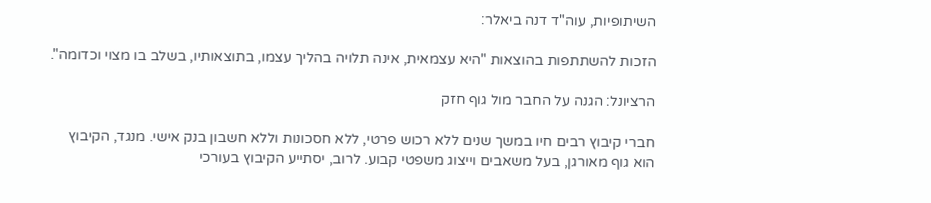השיתופיות, עוה"ד דנה ביאלר:

הזכות להשתתפות בהוצאות "היא עצמאית, אינה תלויה בהליך עצמו, בתוצאותיו, בשלב בו מצוי וכדומה".

הרציונל: הגנה על החבר מול גוף חזק

חברי קיבוץ רבים חיו במשך שנים ללא רכוש פרטי, ללא חסכונות וללא חשבון בנק אישי. מנגד, הקיבוץ הוא גוף מאורגן, בעל משאבים וייצוג משפטי קבוע. לרוב, יסתייע הקיבוץ בעורכי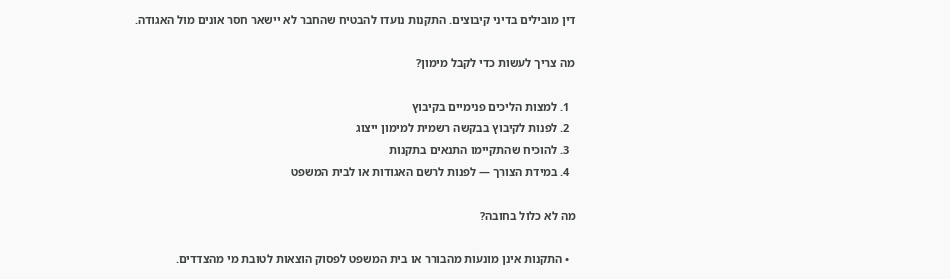דין מובילים בדיני קיבוצים. התקנות נועדו להבטיח שהחבר לא יישאר חסר אונים מול האגודה.

מה צריך לעשות כדי לקבל מימון?

  1. למצות הליכים פנימיים בקיבוץ
  2. לפנות לקיבוץ בבקשה רשמית למימון ייצוג
  3. להוכיח שהתקיימו התנאים בתקנות
  4. במידת הצורך — לפנות לרשם האגודות או לבית המשפט

מה לא כלול בחובה?

  • התקנות אינן מונעות מהבורר או בית המשפט לפסוק הוצאות לטובת מי מהצדדים.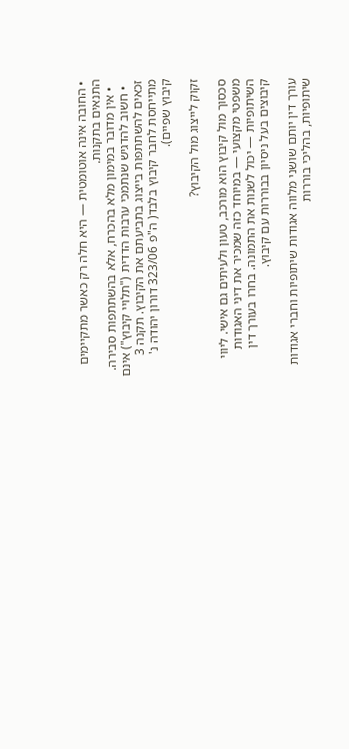• החובה אינה אוטומטית — היא חלה רק כאשר מתקיימים התנאים בתקנות.
  • אין מדובר במימון מלא בהכרח, אלא בהשתתפות סבירה.
  • חשוב להדגיש שנתמכי ערבות הדדית ("תלויי קיבוץ") אינם זכאים להשתתפות בייצוג בתביעתם את הקיבוץ. תקנה 3 מתייחסת לחבר קיבוץ בלבד( ה"פ 323/06 דורון יהודה נ' קיבוץ שפיים).

זקוק לייצוג מול הקיבוץ?

סכסוך מול קיבוץ הוא מורכב, טעון ולעיתים גם אישי. ליווי משפטי מקצועי — במיוחד כזה שמכיר את דיני האגודות השיתופיות — יכול לשנות את התמונה. בחרו בעורך דין קיבוצים בעל ניסיון בבוררות עם קיבוץ.

עורך דין יותם שושני מלווה אגודות שיתופיות וחברי אגודות שיתופיות, בהליכי בוררות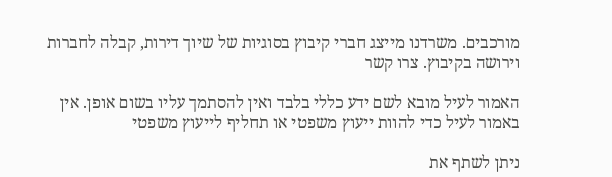מורכבים. משרדנו מייצג חברי קיבוץ בסוגיות של שיוך דירות, קבלה לחברות וירושה בקיבוץ. צרו קשר

האמור לעיל מובא לשם ידע כללי בלבד ואין להסתמך עליו בשום אופן. אין באמור לעיל כדי להוות ייעוץ משפטי או תחליף לייעוץ משפטי

ניתן לשתף את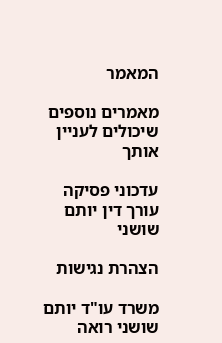המאמר

מאמרים נוספים שיכולים לעניין אותך

עדכוני פסיקה
עורך דין יותם שושני

הצהרת נגישות

משרד עו"ד יותם שושני רואה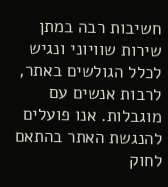חשיבות רבה במתן שירות שוויוני ונגיש לכלל הגולשים באתר, לרבות אנשים עם מוגבלות. אנו פועלים להנגשת האתר בהתאם לחוק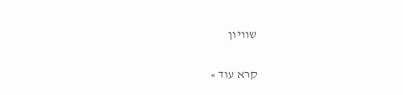שוויון

קרא עוד »